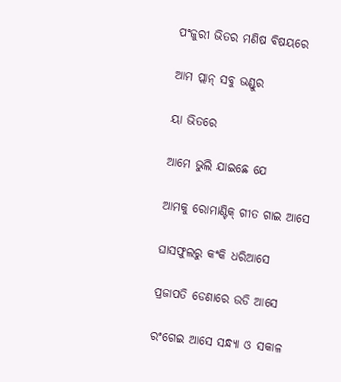ପଂଜୁରୀ ଭିତର ମଣିଷ ବିଷୟରେ

ଆମ ପ୍ଲାନ୍ ସବୁ ଭଣ୍ଡୁର

ୟା ଭିତରେ

ଆମେ ଭୁଲି ଯାଇଛେ ଯେ

ଆମକୁ ରୋମାଣ୍ଟିକ୍ ଗୀତ ଗାଇ ଆସେ

ଘାସଫୁଲରୁ କଂକି ଧରିଆସେ

ପ୍ରଜାପତି ଡେଣାରେ ଉଡି ଆସେ

ରଂଗେଇ ଆସେ ସନ୍ଧ୍ୟା ଓ ସକାଳ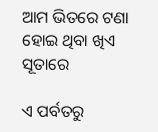ଆମ ଭିତରେ ଟଣା ହୋଇ ଥିବା ଖିଏ ସୂତାରେ

ଏ ପର୍ବତରୁ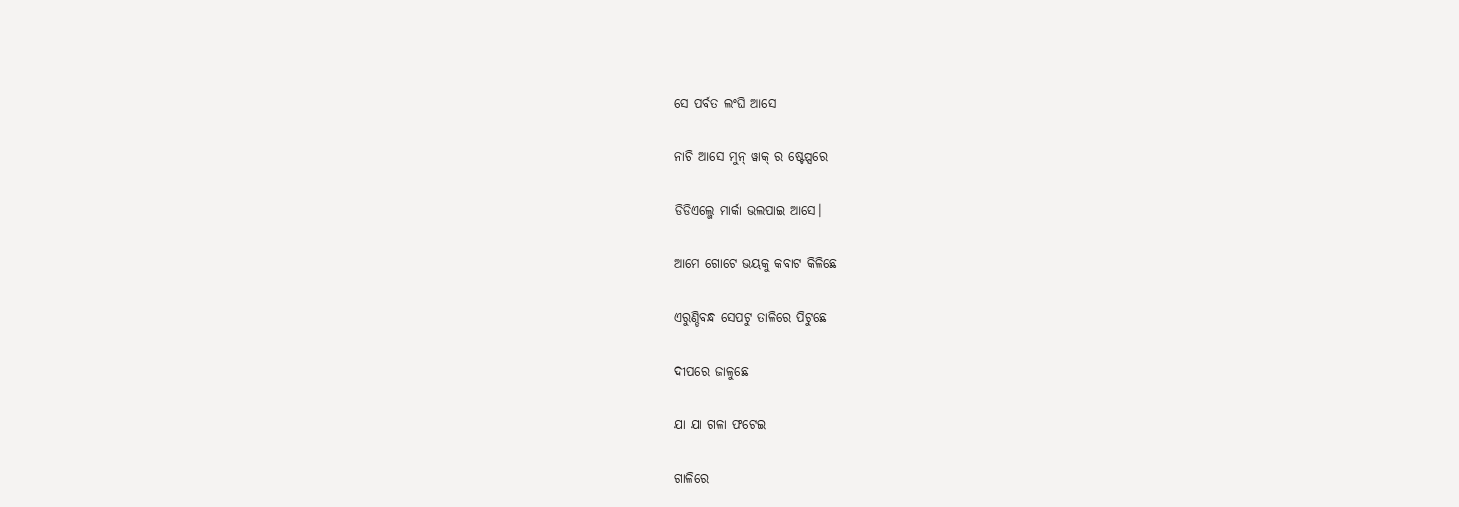ସେ ପର୍ବତ ଲଂଘି ଆସେ

ନାଚି ଆସେ ମୁନ୍ ୱାକ୍ ର ଷ୍ଟେପ୍ସରେ

ଡିଡିଏଲ୍ଜେ ମାର୍କା ଭଲପାଇ ଆସେ।

ଆମେ ଗୋଟେ ଭୟକୁ କବାଟ କିଳିଛେ

ଏରୁଣ୍ଡିବନ୍ଧ ସେପଟୁ ତାଳିରେ ପିଟୁଛେ

ଦୀପରେ ଜାଳୁଛେ

ଯା ଯା ଗଳା ଫଟେଇ

ଗାଳିରେ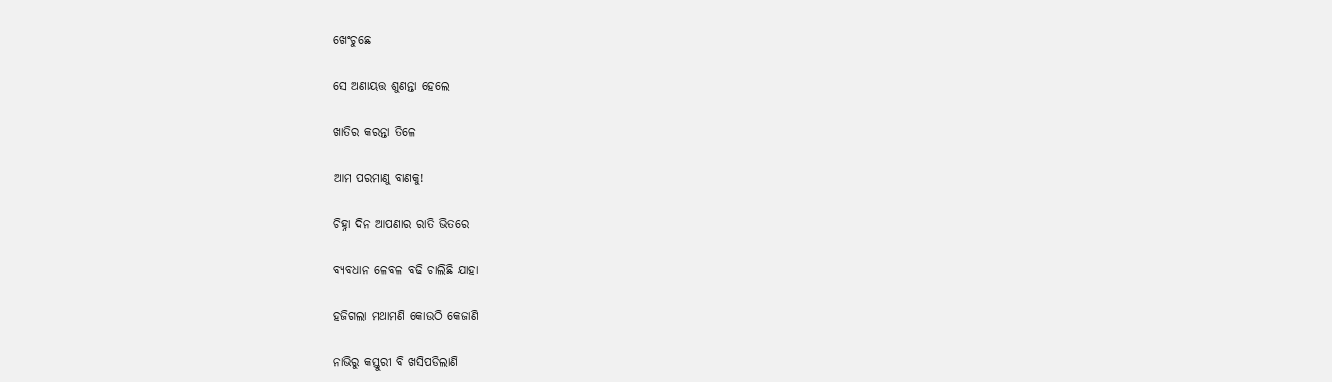ଖେଂଚୁଛେ

ସେ ଅଣାୟତ୍ତ ଶୁଣନ୍ତା ହେଲେ

ଖାତିର କରନ୍ତା ତିଳେ

ଆମ ପରମାଣୁ ବାଣକୁ!

ଚିହ୍ନା ଦିନ ଆପଣାର ରାତି ଭିତରେ

ବ୍ୟବଧାନ ଳେବଳ ବଢି ଚାଲିଛି ଯାହା

ହଜିଗଲା ମଥାମଣି କୋଉଠି କେଜାଣି

ନାଭିରୁ କସ୍ତୁରୀ ବି ଖସିପଡିଲାଣି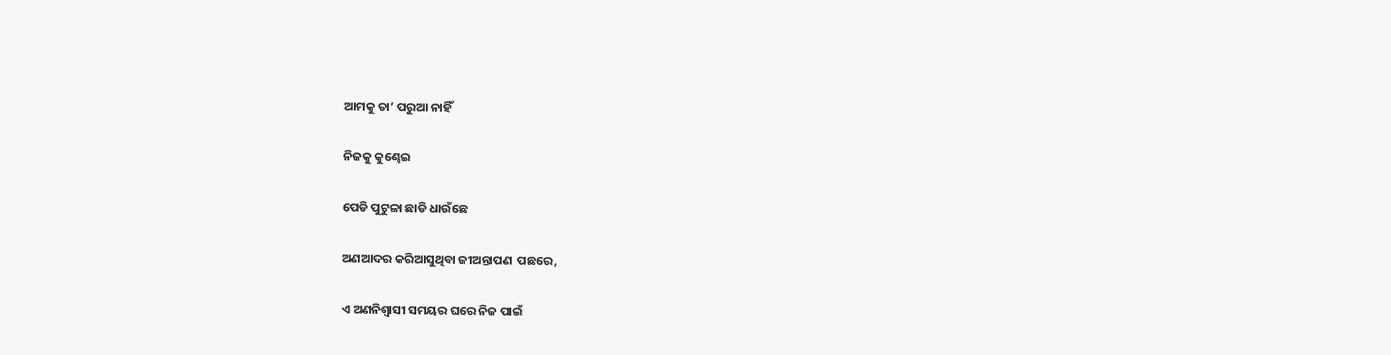ଆମକୁ ତା’ ପରୁଆ ନାହିଁ

ନିଜକୁ କୁଣ୍ଢେଇ

ପେଡି ପୁଟୁଳା ଛାଡି ଧାଉଁଛେ

ଅଣଆଦର କରିଆସୁଥିବା ଜୀଅନ୍ତାପଣ  ପଛରେ,

ଏ ଅଣନିଶ୍ୱାସୀ ସମୟର ଘରେ ନିଜ ପାଇଁ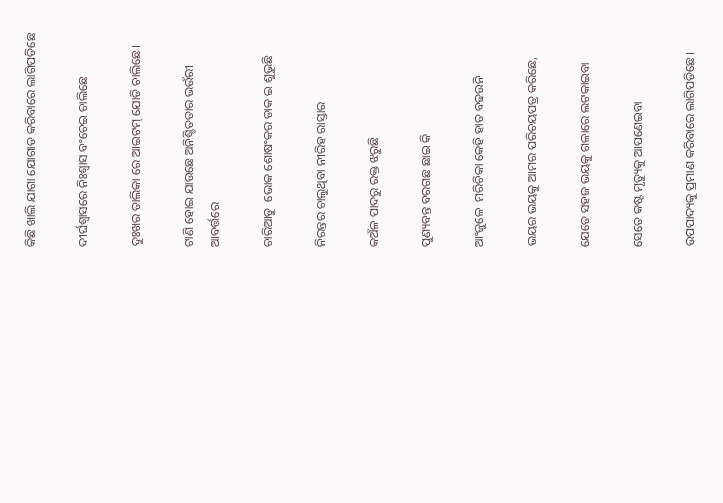କିଛି ଖାଲି ଯାଗା ଯୋଗାଡ କରିବାରେ ଲାଗିପଡିଛେ

ଦୀର୍ଘଶ୍ୱାସରେ ନିଃଶ୍ୱାସ ବଂଚେଇ ଚାଲିଛେ

ଦୁଃଖର ତାଲିକା ରେ ଆଇଟମ୍ ଯୋଡି ଚାଲିଛେ।

ଟାଣି ହୋଇ ଯାଉଛେ ଅନିଶ୍ଚିତତାର ଭଉଁରୀ ଆବର୍ତ୍ତରେ

ଚାରିଆଡୁ  ଭୋକ ଶୋଷଂକର ଡାକ ଇ ଶୁଭୁଛି

ନିରନ୍ତର ଚାଲୁଥିବା ନୀରିହ ରାସ୍ତାର

କଅଁଳ ପାଦରୁ ରକ୍ତ ଝରୁଛି

ପୁଣ୍ୟବନ୍ତ ବରଗଛ ଛାଇ କି

ଆଂଜୁଳେ  ମରିଚିକା କେହି ହାତ ବଢଉନି

ଭୟର ଭୟକୁ ଆମର ପରିଚୟପତ୍ର କରିଛେ,

ଯେତେ ସହଜ ଭୟକୁ ଗଳାରେ ଲଟକାଇବା

ସେତେ କଷ୍ଟ ମୃତ୍ୟୁକୁ ଆପଣେଇବା

ଉପପାଦ୍ୟକୁ ପ୍ରମାଣ କରିବାରେ ଲାଗିପଡିଛେ।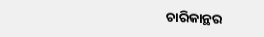ଚାରିକାନ୍ଥର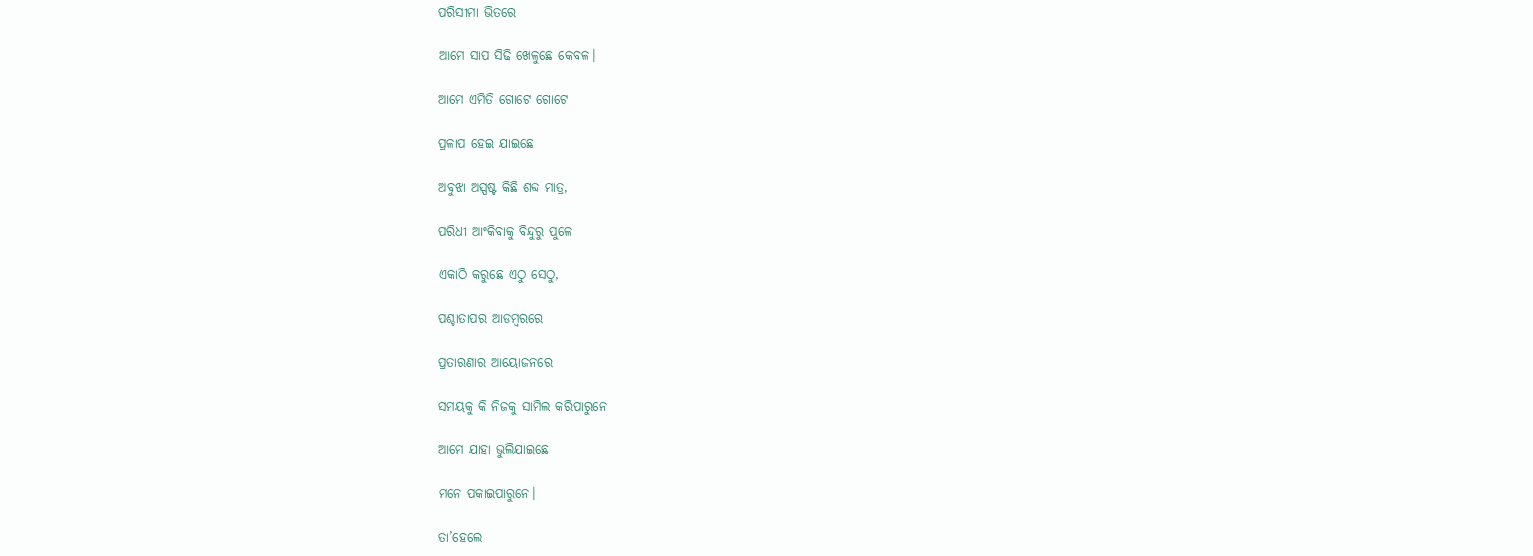ପରିସୀମା ଭିତରେ

ଆମେ ସାପ ସିଢି ଖେଳୁଛେ କେବଳ।

ଆମେ ଏମିତି ଗୋଟେ ଗୋଟେ

ପ୍ରଳାପ ହେଇ ଯାଇଛେ

ଅବୁଝା ଅସ୍ପଷ୍ଟ କିଛି ଶବ୍ଦ ମାତ୍ର,

ପରିଧୀ ଆଂକିବାକୁ ବିନ୍ଦୁରୁ ପୁଳେ

ଏକାଠି କରୁଛେ ଏଠୁ ସେଠୁ,

ପଶ୍ଚାତାପର ଆଡମ୍ବରରେ

ପ୍ରତାରଣାର ଆୟୋଜନରେ

ସମୟକୁ କି ନିଜକୁ ସାମିଲ କରିପାରୁନେ

ଆମେ ଯାହା ଭୁଲିଯାଇଛେ

ମନେ ପକାଇପାରୁନେ।

ତା’ହେଲେ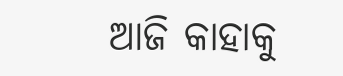ଆଜି କାହାକୁ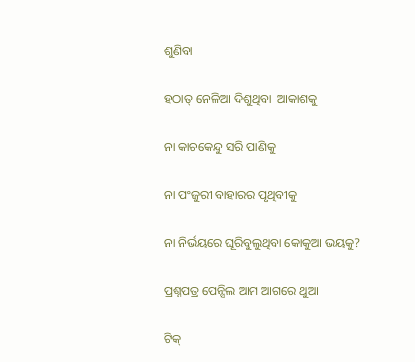ଶୁଣିବା

ହଠାତ୍ ନେଳିଆ ଦିଶୁଥିବା  ଆକାଶକୁ

ନା କାଚକେନ୍ଦୁ ସରି ପାଣିକୁ

ନା ପଂଜୁରୀ ବାହାରର ପୃଥିବୀକୁ

ନା ନିର୍ଭୟରେ ଘୂରିବୁଲୁଥିବା କୋକୁଆ ଭୟକୁ?

ପ୍ରଶ୍ନପତ୍ର ପେନ୍ସିଲ ଆମ ଆଗରେ ଥୁଆ

ଟିକ୍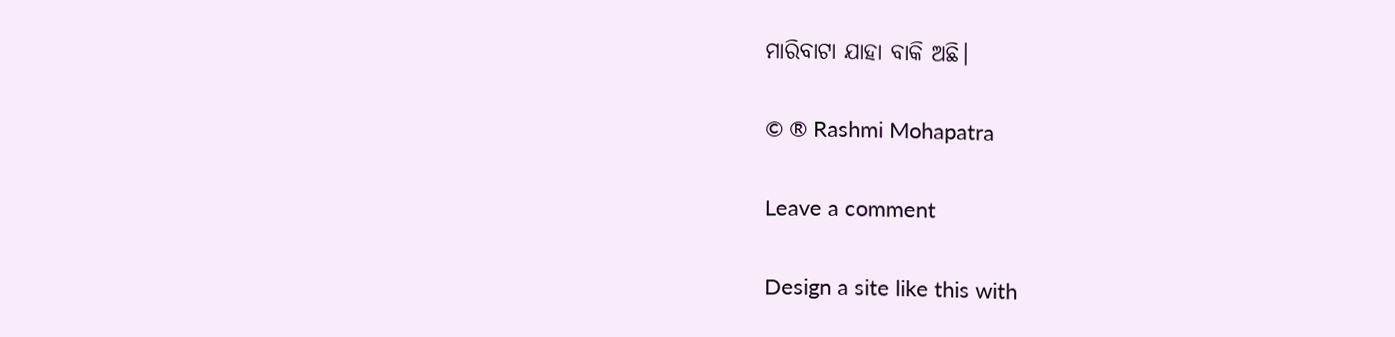ମାରିବାଟା ଯାହା ବାକି ଅଛି।

© ® Rashmi Mohapatra

Leave a comment

Design a site like this with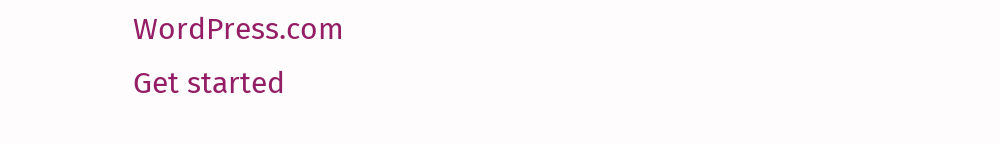WordPress.com
Get started